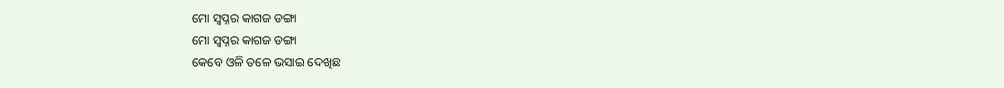ମୋ ସ୍ୱପ୍ନର କାଗଜ ଡଙ୍ଗା
ମୋ ସ୍ୱପ୍ନର କାଗଜ ଡଙ୍ଗା
କେବେ ଓଳି ତଳେ ଭସାଇ ଦେଖିଛ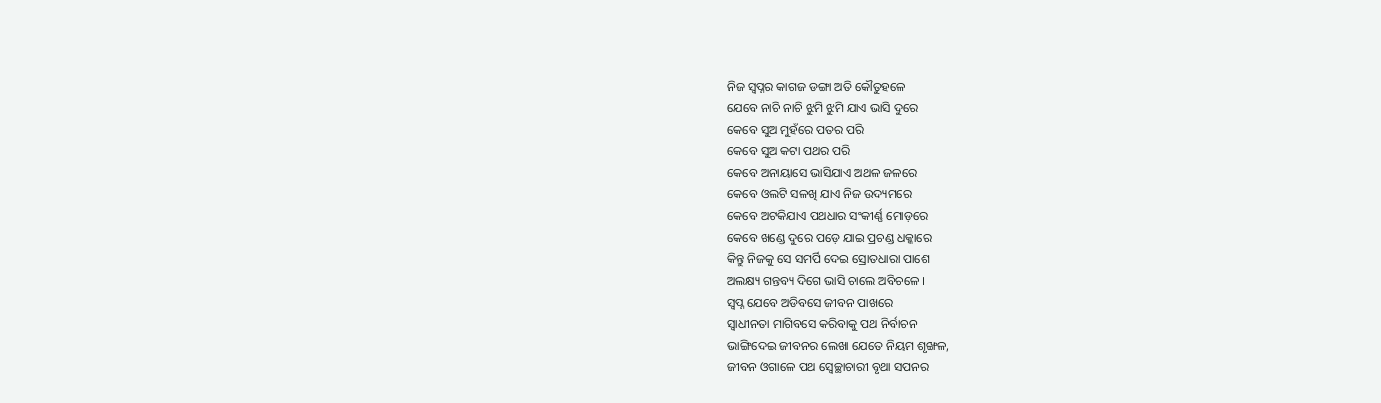ନିଜ ସ୍ୱପ୍ନର କାଗଜ ଡଙ୍ଗା ଅତି କୌତୁହଳେ
ଯେବେ ନାଚି ନାଚି ଝୁମି ଝୁମି ଯାଏ ଭାସି ଦୁରେ
କେବେ ସୁଅ ମୁହଁରେ ପତର ପରି
କେବେ ସୁଅ କଟା ପଥର ପରି
କେବେ ଅନାୟାସେ ଭାସିଯାଏ ଅଥଳ ଜଳରେ
କେବେ ଓଲଟି ସଳଖି ଯାଏ ନିଜ ଉଦ୍ୟମରେ
କେବେ ଅଟକିଯାଏ ପଥଧାର ସଂକୀର୍ଣ୍ଣ ମୋଡ଼ରେ
କେବେ ଖଣ୍ଡେ ଦୁରେ ପଡ଼େ ଯାଇ ପ୍ରଚଣ୍ଡ ଧକ୍କାରେ
କିନ୍ତୁ ନିଜକୁ ସେ ସମର୍ପି ଦେଇ ସ୍ରୋତଧାରା ପାଶେ
ଅଲକ୍ଷ୍ୟ ଗନ୍ତବ୍ୟ ଦିଗେ ଭାସି ଚାଲେ ଅବିଚଳେ ।
ସ୍ୱପ୍ନ ଯେବେ ଅଡିବସେ ଜୀବନ ପାଖରେ
ସ୍ବାଧୀନତା ମାଗିବସେ କରିବାକୁ ପଥ ନିର୍ବାଚନ
ଭାଙ୍ଗିଦେଇ ଜୀବନର ଲେଖା ଯେତେ ନିୟମ ଶୃଙ୍ଖଳ,
ଜୀବନ ଓଗାଳେ ପଥ ସ୍ବେଚ୍ଛାଚାରୀ ବୃଥା ସପନର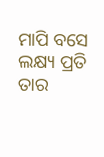ମାପି ବସେ ଲକ୍ଷ୍ୟ ପ୍ରତି ତାର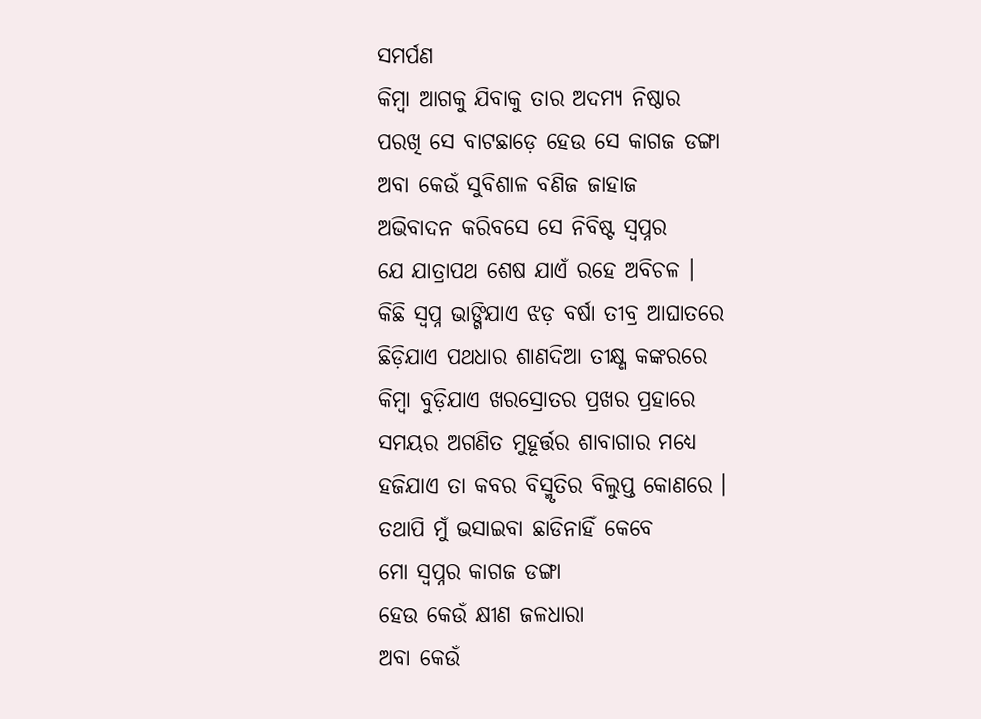ସମର୍ପଣ
କିମ୍ବା ଆଗକୁ ଯିବାକୁ ତାର ଅଦମ୍ୟ ନିଷ୍ଠାର
ପରଖି ସେ ବାଟଛାଡ଼େ ହେଉ ସେ କାଗଜ ଡଙ୍ଗା
ଅବା କେଉଁ ସୁବିଶାଳ ବଣିଜ ଜାହାଜ
ଅଭିବାଦନ କରିବସେ ସେ ନିବିଷ୍ଟ ସ୍ୱପ୍ନର
ଯେ ଯାତ୍ରାପଥ ଶେଷ ଯାଏଁ ରହେ ଅବିଚଳ ।
କିଛି ସ୍ୱପ୍ନ ଭାଙ୍ଗିଯାଏ ଝଡ଼ ବର୍ଷା ତୀବ୍ର ଆଘାତରେ
ଛିଡ଼ିଯାଏ ପଥଧାର ଶାଣଦିଆ ତୀକ୍ଷ୍ଣ କଙ୍କରରେ
କିମ୍ବା ବୁଡ଼ିଯାଏ ଖରସ୍ରୋତର ପ୍ରଖର ପ୍ରହାରେ
ସମୟର ଅଗଣିତ ମୁହୂର୍ତ୍ତର ଶାବାଗାର ମଧ୍ୟେ
ହଜିଯାଏ ତା କବର ବିସ୍ମୃତିର ବିଲୁପ୍ତ କୋଣରେ ।
ତଥାପି ମୁଁ ଭସାଇବା ଛାଡିନାହିଁ କେବେ
ମୋ ସ୍ୱପ୍ନର କାଗଜ ଡଙ୍ଗା
ହେଉ କେଉଁ କ୍ଷୀଣ ଜଳଧାରା
ଅବା କେଉଁ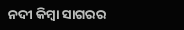ନଦୀ କିମ୍ବା ସାଗରର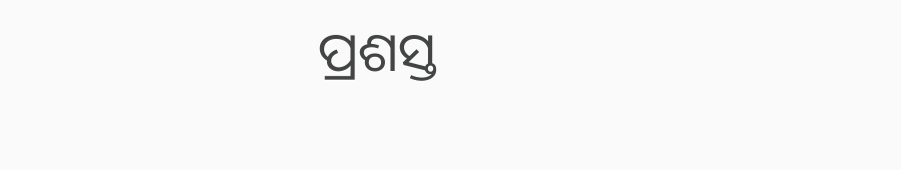ପ୍ରଶସ୍ତ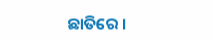ଛାତିରେ ।